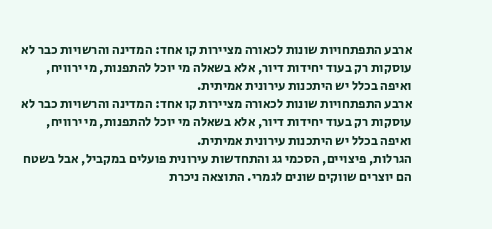ארבע התפתחויות שונות לכאורה מציירות קו אחד: המדינה והרשויות כבר לא עוסקות רק בעוד יחידות דיור, אלא בשאלה מי יוכל להתפנות, מי ירוויח, ואיפה בכלל יש היתכנות עירונית אמיתית.
ארבע התפתחויות שונות לכאורה מציירות קו אחד: המדינה והרשויות כבר לא עוסקות רק בעוד יחידות דיור, אלא בשאלה מי יוכל להתפנות, מי ירוויח, ואיפה בכלל יש היתכנות עירונית אמיתית.
הגרלות, פיצויים, הסכמי גג והתחדשות עירונית פועלים במקביל, אבל בשטח הם יוצרים שווקים שונים לגמרי. התוצאה ניכרת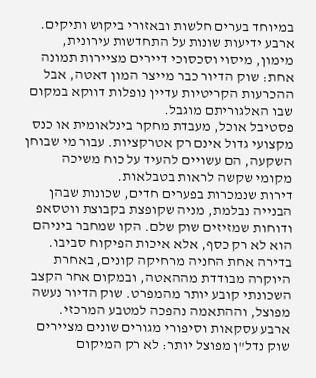במיוחד בערים חלשות ובאזורי ביקוש ותיקים.
ארבע ידיעות שונות על התחדשות עירונית, מימון, מיסוי וסכסוכי דיירים מציירות תמונה אחת: שוק הדיור כבר מייצר המון דאטה, אבל ההכרעות הקריטיות עדיין נופלות דווקא במקום שבו האלגוריתם מוגבל.
פסטיבל אוכל, מעבדת מחקר בינלאומית או כנס מקצועי גדול אינם רק אטרקציות. עבור מי שבוחן השקעה, הם עשויים להעיד על כוח משיכה מקומי שקשה לראות בטבלאות.
דירות שנמכרות בפערים חדים, שכונות שבהן הבנייה נבלמת, מניה שקופצת בקבוצת ווטסאפ ודוחות שמזיזים שוק שלם. הקו שמחבר ביניהם הוא לא רק כסף, אלא איכות הפיקוח סביבו.
בדירה אחת החניה מרחיקה קונים, באחרת היוקרה מבודדת מההאטה, ובמקום אחר הקצב השכונתי קובע יותר מהמפרט. שוק הדיור נעשה מפוצל, וההתאמה נהפכה למטבע המרכזי.
ארבע עסקאות וסיפורי מגורים שונים מציירים שוק נדל"ן מפוצל יותר: לא רק המיקום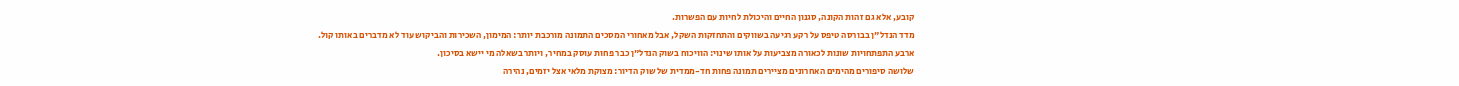קובע, אלא גם זהות הקונה, סגנון החיים והיכולת לחיות עם הפשרות.
מדד הנדל"ן בבורסה טיפס על רקע רגיעה בשווקים והתחזקות השקל, אבל מאחורי המסכים התמונה מורכבת יותר: המימון, השכירות והביקוש עוד לא מדברים באותו קול.
ארבע התפתחויות שונות לכאורה מצביעות על אותו שינוי: הוויכוח בשוק הנדל"ן כבר פחות עוסק במחיר, ויותר בשאלה מי יישא בסיכון.
שלושה סיפורים מהימים האחרונים מציירים תמונה פחות חד-ממדית של שוק הדיור: מצוקת מלאי אצל יזמים, נהירה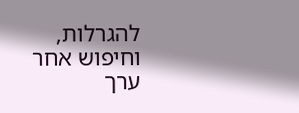להגרלות, וחיפוש אחר ערך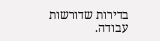בדירות שדורשות עבודה.